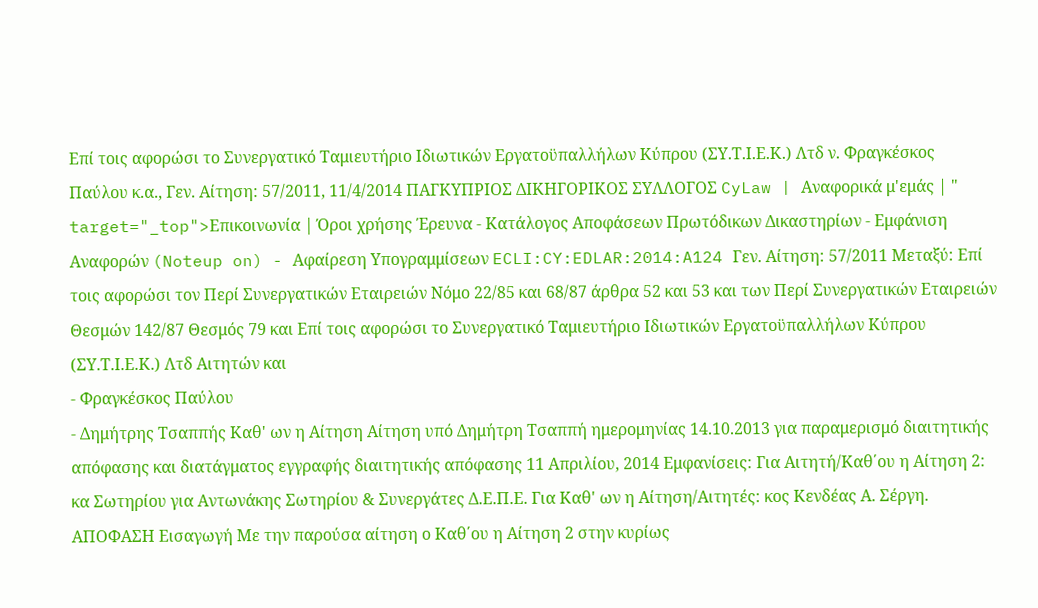Επί τοις αφορώσι το Συνεργατικό Ταμιευτήριο Ιδιωτικών Εργατοϋπαλλήλων Κύπρου (ΣΥ.Τ.Ι.Ε.Κ.) Λτδ ν. Φραγκέσκος Παύλου κ.α., Γεν. Αίτηση: 57/2011, 11/4/2014 ΠΑΓΚΥΠΡΙΟΣ ΔΙΚΗΓΟΡΙΚΟΣ ΣΥΛΛΟΓΟΣ CyLaw | Αναφορικά μ'εμάς | " target="_top">Επικοινωνία | Όροι χρήσης Έρευνα - Κατάλογος Αποφάσεων Πρωτόδικων Δικαστηρίων - Εμφάνιση Αναφορών (Noteup on) - Αφαίρεση Υπογραμμίσεων ECLI:CY:EDLAR:2014:A124 Γεν. Αίτηση: 57/2011 Μεταξύ: Επί τοις αφορώσι τον Περί Συνεργατικών Εταιρειών Νόμο 22/85 και 68/87 άρθρα 52 και 53 και των Περί Συνεργατικών Εταιρειών Θεσμών 142/87 Θεσμός 79 και Επί τοις αφορώσι το Συνεργατικό Ταμιευτήριο Ιδιωτικών Εργατοϋπαλλήλων Κύπρου (ΣΥ.Τ.Ι.Ε.Κ.) Λτδ Αιτητών και
- Φραγκέσκος Παύλου
- Δημήτρης Τσαππής Καθ' ων η Αίτηση Αίτηση υπό Δημήτρη Τσαππή ημερομηνίας 14.10.2013 για παραμερισμό διαιτητικής απόφασης και διατάγματος εγγραφής διαιτητικής απόφασης 11 Απριλίου, 2014 Εμφανίσεις: Για Αιτητή/Καθ΄ου η Αίτηση 2: κα Σωτηρίου για Αντωνάκης Σωτηρίου & Συνεργάτες Δ.Ε.Π.Ε. Για Καθ' ων η Αίτηση/Αιτητές: κος Κενδέας Α. Σέργη. ΑΠΟΦΑΣΗ Εισαγωγή Με την παρούσα αίτηση ο Καθ΄ου η Αίτηση 2 στην κυρίως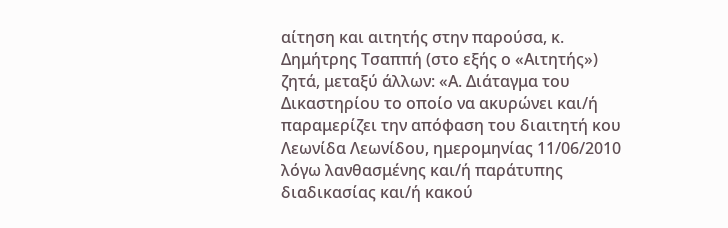αίτηση και αιτητής στην παρούσα, κ. Δημήτρης Τσαππή (στο εξής ο «Αιτητής») ζητά, μεταξύ άλλων: «Α. Διάταγμα του Δικαστηρίου το οποίο να ακυρώνει και/ή παραμερίζει την απόφαση του διαιτητή κου Λεωνίδα Λεωνίδου, ημερομηνίας 11/06/2010 λόγω λανθασμένης και/ή παράτυπης διαδικασίας και/ή κακού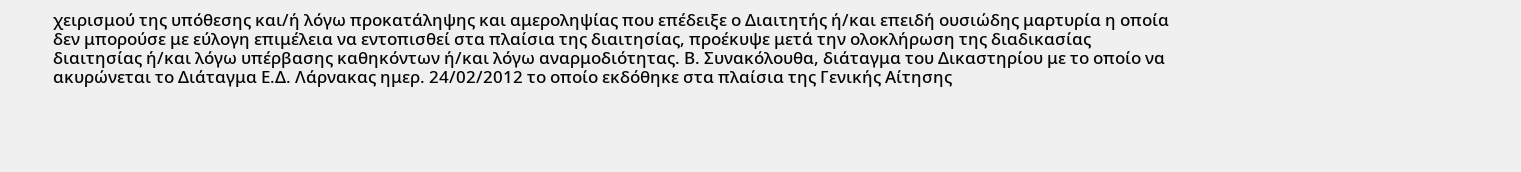χειρισμού της υπόθεσης και/ή λόγω προκατάληψης και αμεροληψίας που επέδειξε ο Διαιτητής ή/και επειδή ουσιώδης μαρτυρία η οποία δεν μπορούσε με εύλογη επιμέλεια να εντοπισθεί στα πλαίσια της διαιτησίας, προέκυψε μετά την ολοκλήρωση της διαδικασίας διαιτησίας ή/και λόγω υπέρβασης καθηκόντων ή/και λόγω αναρμοδιότητας. Β. Συνακόλουθα, διάταγμα του Δικαστηρίου με το οποίο να ακυρώνεται το Διάταγμα Ε.Δ. Λάρνακας ημερ. 24/02/2012 το οποίο εκδόθηκε στα πλαίσια της Γενικής Αίτησης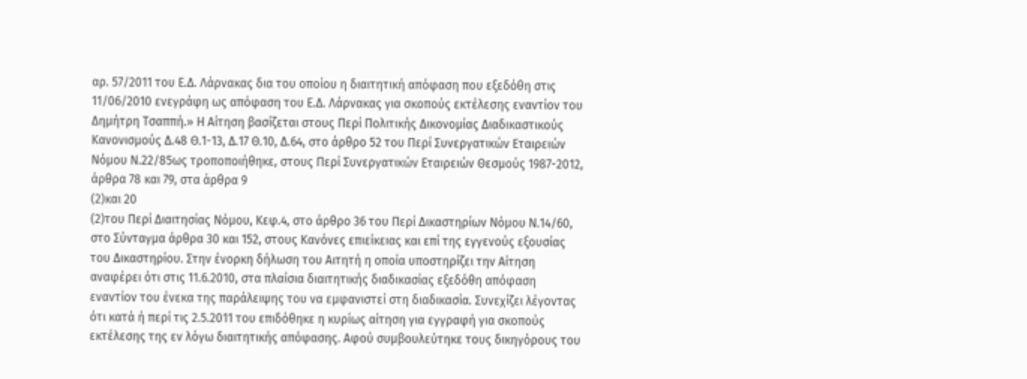αρ. 57/2011 του Ε.Δ. Λάρνακας δια του οποίου η διαιτητική απόφαση που εξεδόθη στις 11/06/2010 ενεγράφη ως απόφαση του Ε.Δ. Λάρνακας για σκοπούς εκτέλεσης εναντίον του Δημήτρη Τσαππή.» Η Αίτηση βασίζεται στους Περί Πολιτικής Δικονομίας Διαδικαστικούς Κανονισμούς Δ.48 Θ.1-13, Δ.17 Θ.10, Δ.64, στο άρθρο 52 του Περί Συνεργατικών Εταιρειών Νόμου Ν.22/85ως τροποποιήθηκε, στους Περί Συνεργατικών Εταιρειών Θεσμούς 1987-2012, άρθρα 78 και 79, στα άρθρα 9
(2)και 20
(2)του Περί Διαιτησίας Νόμου, Κεφ.4, στο άρθρο 36 του Περί Δικαστηρίων Νόμου Ν.14/60, στο Σύνταγμα άρθρα 30 και 152, στους Κανόνες επιείκειας και επί της εγγενούς εξουσίας του Δικαστηρίου. Στην ένορκη δήλωση του Αιτητή η οποία υποστηρίζει την Αίτηση αναφέρει ότι στις 11.6.2010, στα πλαίσια διαιτητικής διαδικασίας εξεδόθη απόφαση εναντίον του ένεκα της παράλειψης του να εμφανιστεί στη διαδικασία. Συνεχίζει λέγοντας ότι κατά ή περί τις 2.5.2011 του επιδόθηκε η κυρίως αίτηση για εγγραφή για σκοπούς εκτέλεσης της εν λόγω διαιτητικής απόφασης. Αφού συμβουλεύτηκε τους δικηγόρους του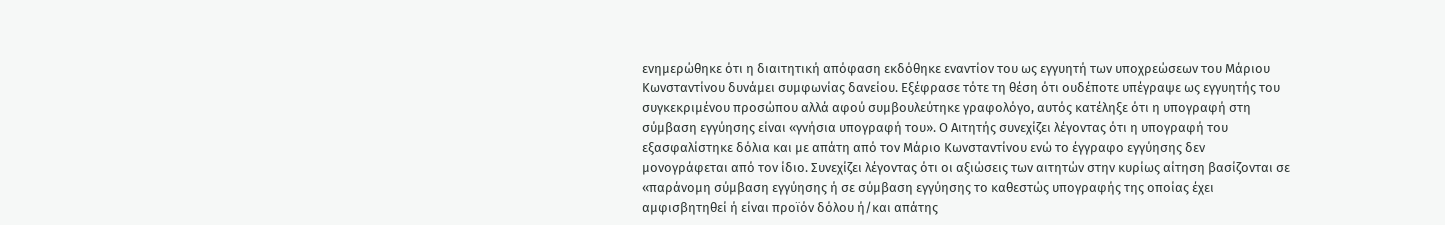ενημερώθηκε ότι η διαιτητική απόφαση εκδόθηκε εναντίον του ως εγγυητή των υποχρεώσεων του Μάριου Κωνσταντίνου δυνάμει συμφωνίας δανείου. Εξέφρασε τότε τη θέση ότι ουδέποτε υπέγραψε ως εγγυητής του συγκεκριμένου προσώπου αλλά αφού συμβουλεύτηκε γραφολόγο, αυτός κατέληξε ότι η υπογραφή στη σύμβαση εγγύησης είναι «γνήσια υπογραφή του». Ο Αιτητής συνεχίζει λέγοντας ότι η υπογραφή του εξασφαλίστηκε δόλια και με απάτη από τον Μάριο Κωνσταντίνου ενώ το έγγραφο εγγύησης δεν μονογράφεται από τον ίδιο. Συνεχίζει λέγοντας ότι οι αξιώσεις των αιτητών στην κυρίως αίτηση βασίζονται σε «παράνομη σύμβαση εγγύησης ή σε σύμβαση εγγύησης το καθεστώς υπογραφής της οποίας έχει αμφισβητηθεί ή είναι προϊόν δόλου ή/και απάτης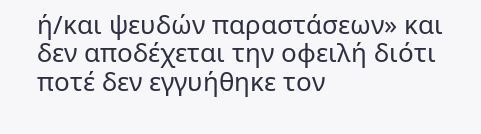ή/και ψευδών παραστάσεων» και δεν αποδέχεται την οφειλή διότι ποτέ δεν εγγυήθηκε τον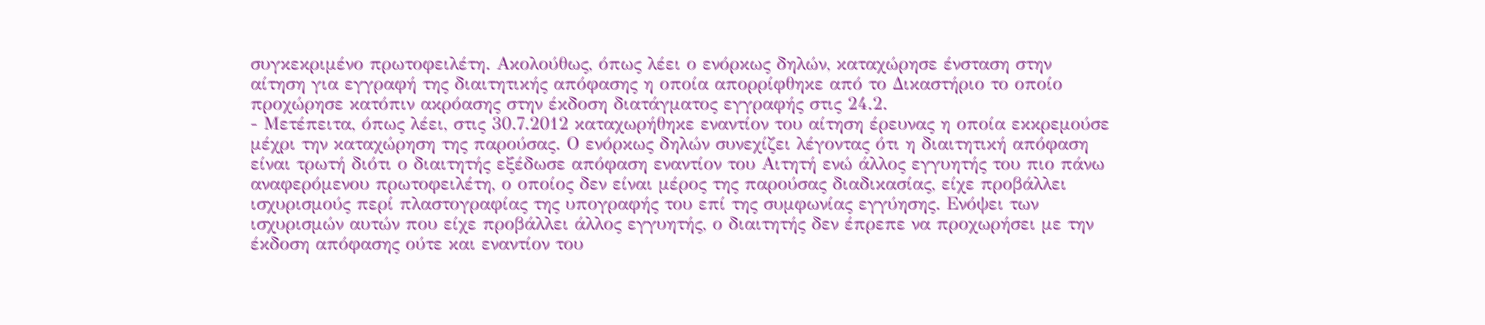συγκεκριμένο πρωτοφειλέτη. Ακολούθως, όπως λέει ο ενόρκως δηλών, καταχώρησε ένσταση στην αίτηση για εγγραφή της διαιτητικής απόφασης η οποία απορρίφθηκε από το Δικαστήριο το οποίο προχώρησε κατόπιν ακρόασης στην έκδοση διατάγματος εγγραφής στις 24.2.
- Μετέπειτα, όπως λέει, στις 30.7.2012 καταχωρήθηκε εναντίον του αίτηση έρευνας η οποία εκκρεμούσε μέχρι την καταχώρηση της παρούσας. Ο ενόρκως δηλών συνεχίζει λέγοντας ότι η διαιτητική απόφαση είναι τρωτή διότι ο διαιτητής εξέδωσε απόφαση εναντίον του Αιτητή ενώ άλλος εγγυητής του πιο πάνω αναφερόμενου πρωτοφειλέτη, ο οποίος δεν είναι μέρος της παρούσας διαδικασίας, είχε προβάλλει ισχυρισμούς περί πλαστογραφίας της υπογραφής του επί της συμφωνίας εγγύησης. Ενόψει των ισχυρισμών αυτών που είχε προβάλλει άλλος εγγυητής, ο διαιτητής δεν έπρεπε να προχωρήσει με την έκδοση απόφασης ούτε και εναντίον του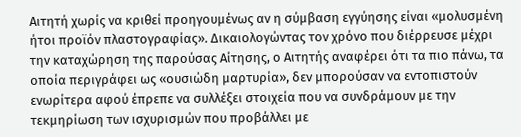Αιτητή χωρίς να κριθεί προηγουμένως αν η σύμβαση εγγύησης είναι «μολυσμένη ήτοι προϊόν πλαστογραφίας». Δικαιολογώντας τον χρόνο που διέρρευσε μέχρι την καταχώρηση της παρούσας Αίτησης, ο Αιτητής αναφέρει ότι τα πιο πάνω, τα οποία περιγράφει ως «ουσιώδη μαρτυρία», δεν μπορούσαν να εντοπιστούν ενωρίτερα αφού έπρεπε να συλλέξει στοιχεία που να συνδράμουν με την τεκμηρίωση των ισχυρισμών που προβάλλει με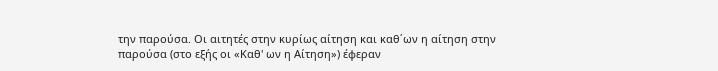την παρούσα. Οι αιτητές στην κυρίως αίτηση και καθ΄ων η αίτηση στην παρούσα (στο εξής οι «Καθ' ων η Αίτηση») έφεραν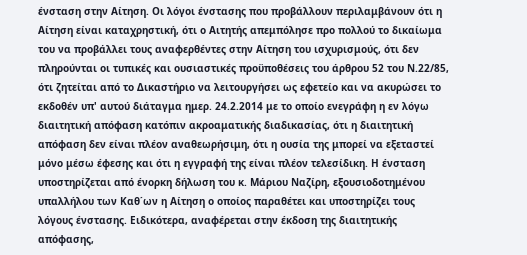ένσταση στην Αίτηση. Οι λόγοι ένστασης που προβάλλουν περιλαμβάνουν ότι η Αίτηση είναι καταχρηστική, ότι ο Αιτητής απεμπόλησε προ πολλού το δικαίωμα του να προβάλλει τους αναφερθέντες στην Αίτηση του ισχυρισμούς, ότι δεν πληρούνται οι τυπικές και ουσιαστικές προϋποθέσεις του άρθρου 52 του Ν.22/85, ότι ζητείται από το Δικαστήριο να λειτουργήσει ως εφετείο και να ακυρώσει το εκδοθέν υπ' αυτού διάταγμα ημερ. 24.2.2014 με το οποίο ενεγράφη η εν λόγω διαιτητική απόφαση κατόπιν ακροαματικής διαδικασίας, ότι η διαιτητική απόφαση δεν είναι πλέον αναθεωρήσιμη, ότι η ουσία της μπορεί να εξεταστεί μόνο μέσω έφεσης και ότι η εγγραφή της είναι πλέον τελεσίδικη. Η ένσταση υποστηρίζεται από ένορκη δήλωση του κ. Μάριου Ναζίρη, εξουσιοδοτημένου υπαλλήλου των Καθ΄ων η Αίτηση ο οποίος παραθέτει και υποστηρίζει τους λόγους ένστασης. Ειδικότερα, αναφέρεται στην έκδοση της διαιτητικής απόφασης,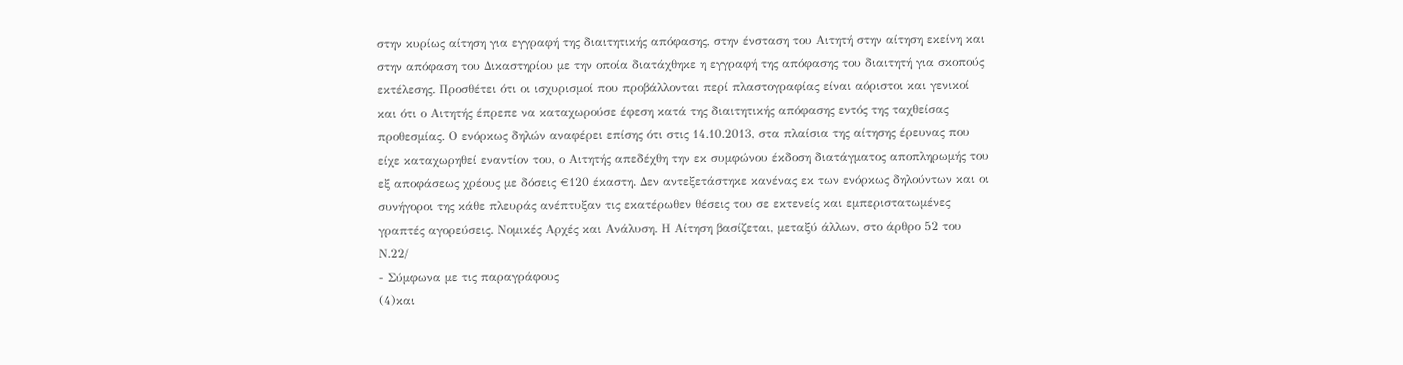στην κυρίως αίτηση για εγγραφή της διαιτητικής απόφασης, στην ένσταση του Αιτητή στην αίτηση εκείνη και στην απόφαση του Δικαστηρίου με την οποία διατάχθηκε η εγγραφή της απόφασης του διαιτητή για σκοπούς εκτέλεσης. Προσθέτει ότι οι ισχυρισμοί που προβάλλονται περί πλαστογραφίας είναι αόριστοι και γενικοί και ότι ο Αιτητής έπρεπε να καταχωρούσε έφεση κατά της διαιτητικής απόφασης εντός της ταχθείσας προθεσμίας. Ο ενόρκως δηλών αναφέρει επίσης ότι στις 14.10.2013, στα πλαίσια της αίτησης έρευνας που είχε καταχωρηθεί εναντίον του, ο Αιτητής απεδέχθη την εκ συμφώνου έκδοση διατάγματος αποπληρωμής του εξ αποφάσεως χρέους με δόσεις €120 έκαστη. Δεν αντεξετάστηκε κανένας εκ των ενόρκως δηλούντων και οι συνήγοροι της κάθε πλευράς ανέπτυξαν τις εκατέρωθεν θέσεις του σε εκτενείς και εμπεριστατωμένες γραπτές αγορεύσεις. Νομικές Αρχές και Ανάλυση. Η Αίτηση βασίζεται, μεταξύ άλλων, στο άρθρο 52 του Ν.22/
- Σύμφωνα με τις παραγράφους
(4)και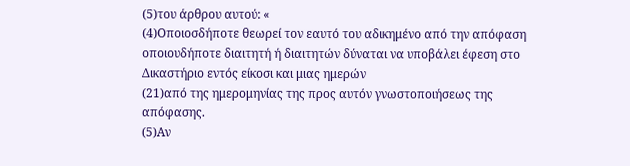(5)του άρθρου αυτού: «
(4)Οποιοσδήποτε θεωρεί τον εαυτό του αδικημένο από την απόφαση οποιουδήποτε διαιτητή ή διαιτητών δύναται να υποβάλει έφεση στο Δικαστήριο εντός είκοσι και μιας ημερών
(21)από της ημερομηνίας της προς αυτόν γνωστοποιήσεως της απόφασης.
(5)Αν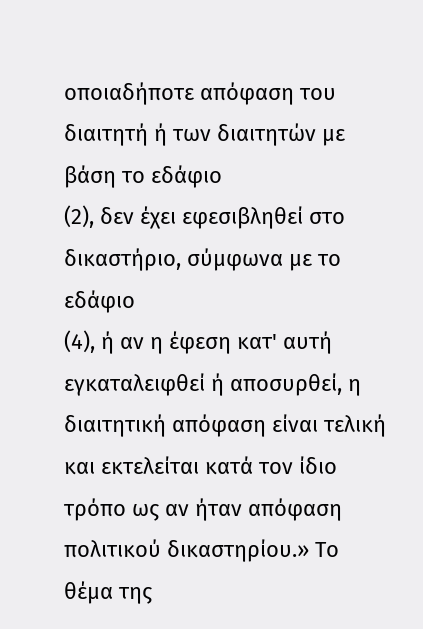οποιαδήποτε απόφαση του διαιτητή ή των διαιτητών με βάση το εδάφιο
(2), δεν έχει εφεσιβληθεί στο δικαστήριο, σύμφωνα με το εδάφιο
(4), ή αν η έφεση κατ' αυτή εγκαταλειφθεί ή αποσυρθεί, η διαιτητική απόφαση είναι τελική και εκτελείται κατά τον ίδιο τρόπο ως αν ήταν απόφαση πολιτικού δικαστηρίου.» Το θέμα της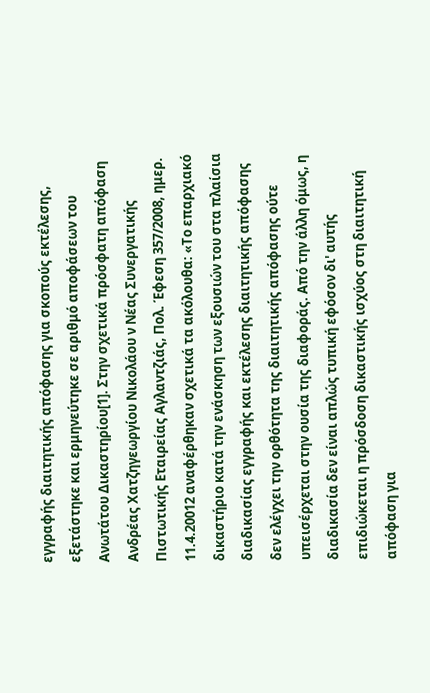εγγραφής διαιτητικής απόφασης για σκοπούς εκτέλεσης, εξετάστηκε και ερμηνεύτηκε σε αριθμό αποφάσεων του Ανωτάτου Δικαστηρίου[1]. Στην σχετικά πρόσφατη απόφαση Ανδρέας Χατζηγεωργίου Νικολάου ν Νέας Συνεργατικής Πιστωτικής Εταιρείας Αγλαντζιάς, Πολ. Έφεση 357/2008, ημερ. 11.4.20012 αναφέρθηκαν σχετικά τα ακόλουθα: «Το επαρχιακό δικαστήριο κατά την ενάσκηση των εξουσιών του στα πλαίσια διαδικασίας εγγραφής και εκτέλεσης διαιτητικής απόφασης δεν ελέγχει την ορθότητα της διαιτητικής απόφασης ούτε υπεισέρχεται στην ουσία της διαφοράς. Από την άλλη όμως, η διαδικασία δεν είναι απλώς τυπική εφόσον δι' αυτής επιδιώκεται η πρόσδοση δικαστικής ισχύος στη διαιτητική απόφαση για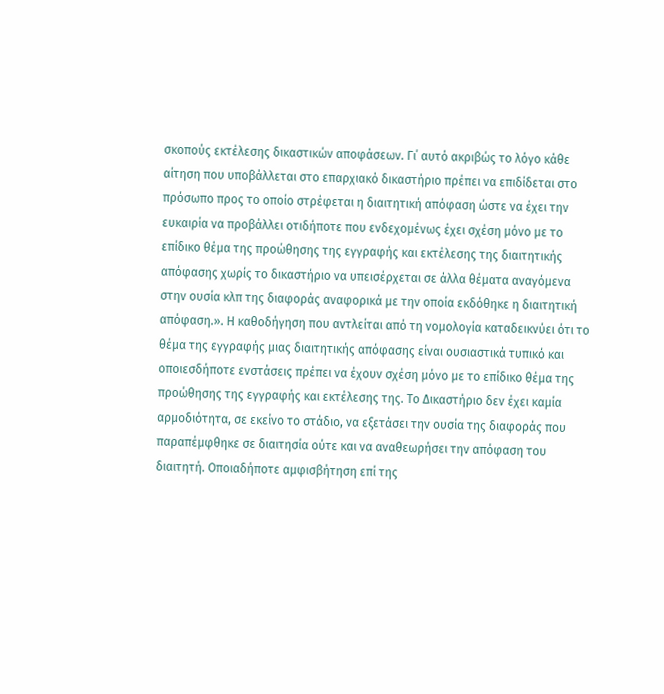σκοπούς εκτέλεσης δικαστικών αποφάσεων. Γι΄ αυτό ακριβώς το λόγο κάθε αίτηση που υποβάλλεται στο επαρχιακό δικαστήριο πρέπει να επιδίδεται στο πρόσωπο προς το οποίο στρέφεται η διαιτητική απόφαση ώστε να έχει την ευκαιρία να προβάλλει οτιδήποτε που ενδεχομένως έχει σχέση μόνο με το επίδικο θέμα της προώθησης της εγγραφής και εκτέλεσης της διαιτητικής απόφασης χωρίς το δικαστήριο να υπεισέρχεται σε άλλα θέματα αναγόμενα στην ουσία κλπ της διαφοράς αναφορικά με την οποία εκδόθηκε η διαιτητική απόφαση.». Η καθοδήγηση που αντλείται από τη νομολογία καταδεικνύει ότι το θέμα της εγγραφής μιας διαιτητικής απόφασης είναι ουσιαστικά τυπικό και οποιεσδήποτε ενστάσεις πρέπει να έχουν σχέση μόνο με το επίδικο θέμα της προώθησης της εγγραφής και εκτέλεσης της. Το Δικαστήριο δεν έχει καμία αρμοδιότητα, σε εκείνο το στάδιο, να εξετάσει την ουσία της διαφοράς που παραπέμφθηκε σε διαιτησία ούτε και να αναθεωρήσει την απόφαση του διαιτητή. Οποιαδήποτε αμφισβήτηση επί της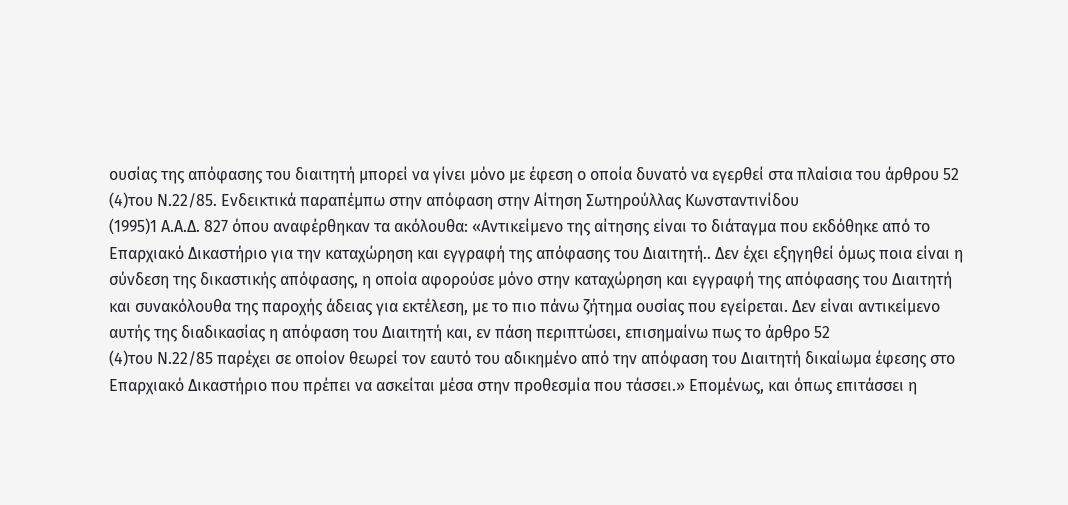ουσίας της απόφασης του διαιτητή μπορεί να γίνει μόνο με έφεση ο οποία δυνατό να εγερθεί στα πλαίσια του άρθρου 52
(4)του Ν.22/85. Ενδεικτικά παραπέμπω στην απόφαση στην Αίτηση Σωτηρούλλας Κωνσταντινίδου
(1995)1 Α.Α.Δ. 827 όπου αναφέρθηκαν τα ακόλουθα: «Αντικείμενο της αίτησης είναι το διάταγμα που εκδόθηκε από το Επαρχιακό Δικαστήριο για την καταχώρηση και εγγραφή της απόφασης του Διαιτητή.. Δεν έχει εξηγηθεί όμως ποια είναι η σύνδεση της δικαστικής απόφασης, η οποία αφορούσε μόνο στην καταχώρηση και εγγραφή της απόφασης του Διαιτητή και συνακόλουθα της παροχής άδειας για εκτέλεση, με το πιο πάνω ζήτημα ουσίας που εγείρεται. Δεν είναι αντικείμενο αυτής της διαδικασίας η απόφαση του Διαιτητή και, εν πάση περιπτώσει, επισημαίνω πως το άρθρο 52
(4)του Ν.22/85 παρέχει σε οποίον θεωρεί τον εαυτό του αδικημένο από την απόφαση του Διαιτητή δικαίωμα έφεσης στο Επαρχιακό Δικαστήριο που πρέπει να ασκείται μέσα στην προθεσμία που τάσσει.» Επομένως, και όπως επιτάσσει η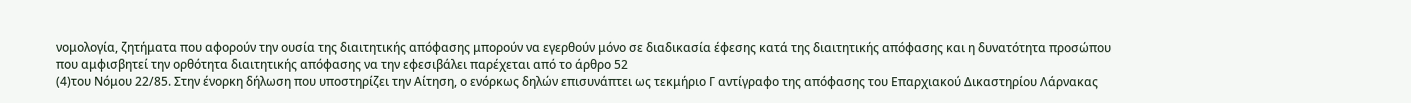νομολογία, ζητήματα που αφορούν την ουσία της διαιτητικής απόφασης μπορούν να εγερθούν μόνο σε διαδικασία έφεσης κατά της διαιτητικής απόφασης και η δυνατότητα προσώπου που αμφισβητεί την ορθότητα διαιτητικής απόφασης να την εφεσιβάλει παρέχεται από το άρθρο 52
(4)του Νόμου 22/85. Στην ένορκη δήλωση που υποστηρίζει την Αίτηση, ο ενόρκως δηλών επισυνάπτει ως τεκμήριο Γ αντίγραφο της απόφασης του Επαρχιακού Δικαστηρίου Λάρνακας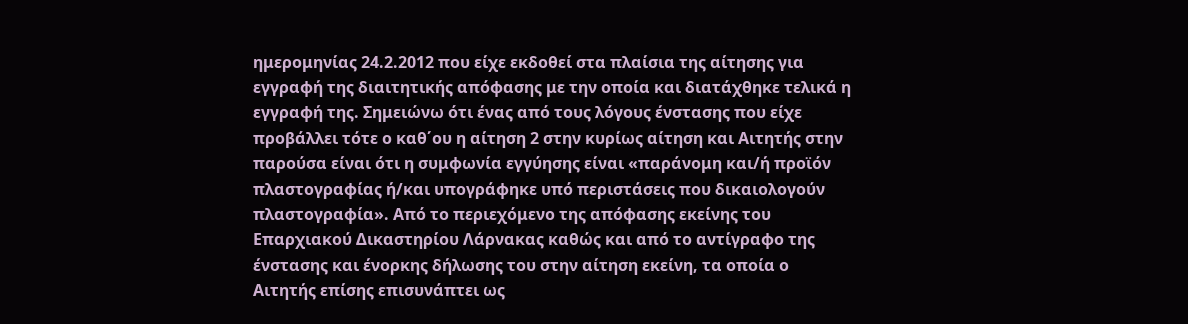ημερομηνίας 24.2.2012 που είχε εκδοθεί στα πλαίσια της αίτησης για εγγραφή της διαιτητικής απόφασης με την οποία και διατάχθηκε τελικά η εγγραφή της. Σημειώνω ότι ένας από τους λόγους ένστασης που είχε προβάλλει τότε ο καθ΄ου η αίτηση 2 στην κυρίως αίτηση και Αιτητής στην παρούσα είναι ότι η συμφωνία εγγύησης είναι «παράνομη και/ή προϊόν πλαστογραφίας ή/και υπογράφηκε υπό περιστάσεις που δικαιολογούν πλαστογραφία». Από το περιεχόμενο της απόφασης εκείνης του Επαρχιακού Δικαστηρίου Λάρνακας καθώς και από το αντίγραφο της ένστασης και ένορκης δήλωσης του στην αίτηση εκείνη, τα οποία ο Αιτητής επίσης επισυνάπτει ως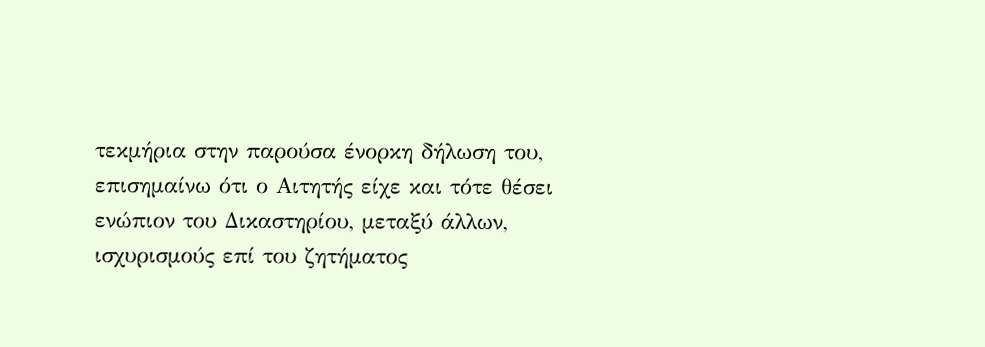τεκμήρια στην παρούσα ένορκη δήλωση του, επισημαίνω ότι ο Αιτητής είχε και τότε θέσει ενώπιον του Δικαστηρίου, μεταξύ άλλων, ισχυρισμούς επί του ζητήματος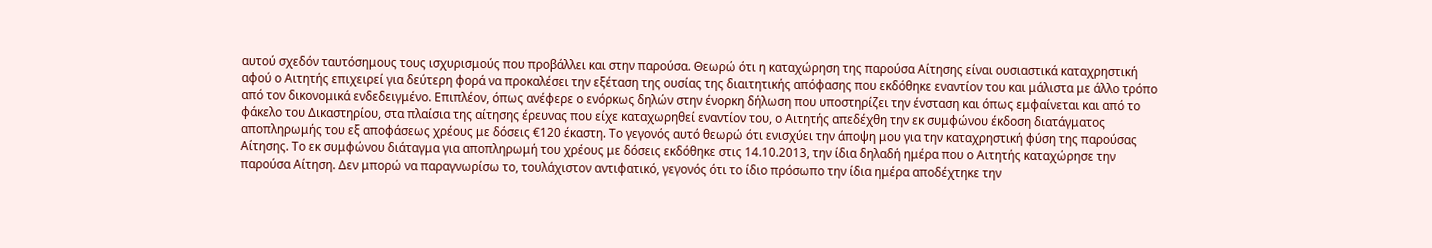αυτού σχεδόν ταυτόσημους τους ισχυρισμούς που προβάλλει και στην παρούσα. Θεωρώ ότι η καταχώρηση της παρούσα Αίτησης είναι ουσιαστικά καταχρηστική αφού ο Αιτητής επιχειρεί για δεύτερη φορά να προκαλέσει την εξέταση της ουσίας της διαιτητικής απόφασης που εκδόθηκε εναντίον του και μάλιστα με άλλο τρόπο από τον δικονομικά ενδεδειγμένο. Επιπλέον, όπως ανέφερε ο ενόρκως δηλών στην ένορκη δήλωση που υποστηρίζει την ένσταση και όπως εμφαίνεται και από το φάκελο του Δικαστηρίου, στα πλαίσια της αίτησης έρευνας που είχε καταχωρηθεί εναντίον του, ο Αιτητής απεδέχθη την εκ συμφώνου έκδοση διατάγματος αποπληρωμής του εξ αποφάσεως χρέους με δόσεις €120 έκαστη. Το γεγονός αυτό θεωρώ ότι ενισχύει την άποψη μου για την καταχρηστική φύση της παρούσας Αίτησης. Το εκ συμφώνου διάταγμα για αποπληρωμή του χρέους με δόσεις εκδόθηκε στις 14.10.2013, την ίδια δηλαδή ημέρα που ο Αιτητής καταχώρησε την παρούσα Αίτηση. Δεν μπορώ να παραγνωρίσω το, τουλάχιστον αντιφατικό, γεγονός ότι το ίδιο πρόσωπο την ίδια ημέρα αποδέχτηκε την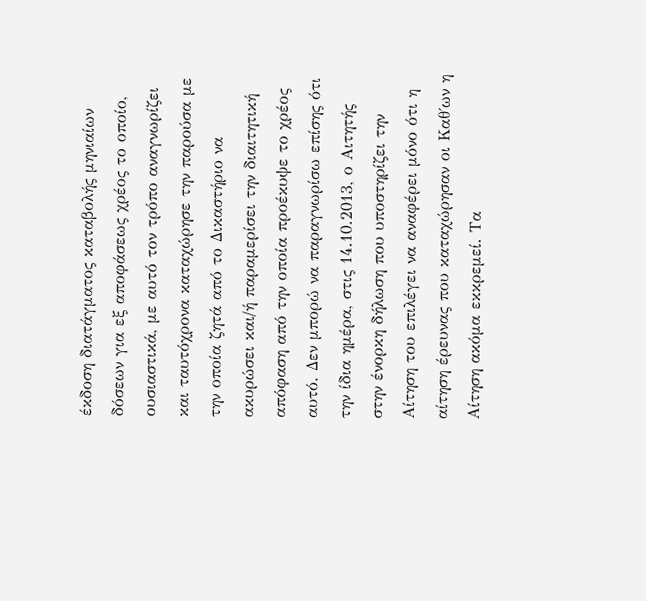έκδοση διατάγματος καταβολής μηνιαίων δόσεων για εξ αποφάσεως χρέος το οποίο, ουσιαστικά, με αυτό τον τρόπο αναγνωρίζει και ταυτόχρονα καταχώρησε την παρούσα με την οποία ζητά από το Δικαστήριο να ακυρώσει και/ή παραμερίσει την διαιτητική απόφαση από την οποία προέκυψε το χρέος αυτό. Δεν μπορώ να παραγνωρίσω επίσης ότι την ίδια ημέρα, στις 14.10.2013, ο Αιτητής στην ένορκη δήλωση που υποστηρίζει την Αίτηση του επιλέγει να αναφέρει μόνο ότι η αίτηση έρευνας που καταχώρησαν οι Καθ΄ων η Αίτηση ακόμα εκκρεμεί. Τα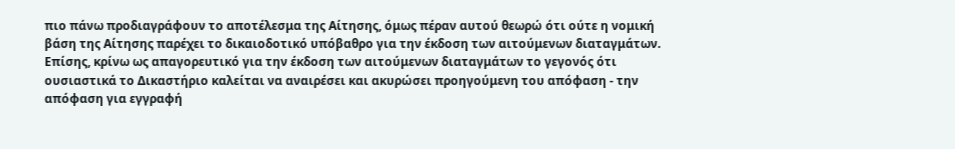πιο πάνω προδιαγράφουν το αποτέλεσμα της Αίτησης, όμως πέραν αυτού θεωρώ ότι ούτε η νομική βάση της Αίτησης παρέχει το δικαιοδοτικό υπόβαθρο για την έκδοση των αιτούμενων διαταγμάτων. Επίσης, κρίνω ως απαγορευτικό για την έκδοση των αιτούμενων διαταγμάτων το γεγονός ότι ουσιαστικά το Δικαστήριο καλείται να αναιρέσει και ακυρώσει προηγούμενη του απόφαση - την απόφαση για εγγραφή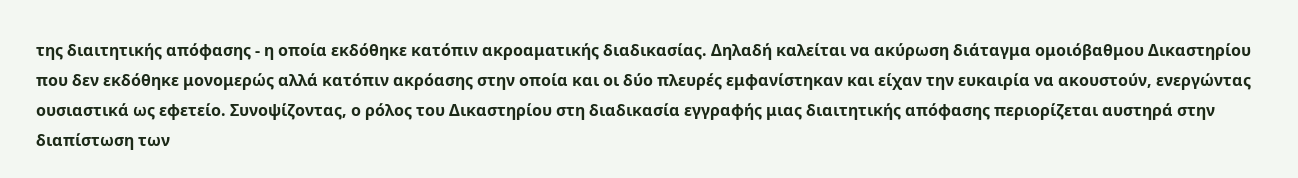της διαιτητικής απόφασης - η οποία εκδόθηκε κατόπιν ακροαματικής διαδικασίας. Δηλαδή καλείται να ακύρωση διάταγμα ομοιόβαθμου Δικαστηρίου που δεν εκδόθηκε μονομερώς αλλά κατόπιν ακρόασης στην οποία και οι δύο πλευρές εμφανίστηκαν και είχαν την ευκαιρία να ακουστούν, ενεργώντας ουσιαστικά ως εφετείο. Συνοψίζοντας, ο ρόλος του Δικαστηρίου στη διαδικασία εγγραφής μιας διαιτητικής απόφασης περιορίζεται αυστηρά στην διαπίστωση των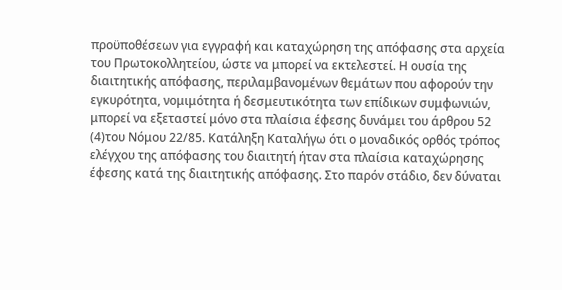προϋποθέσεων για εγγραφή και καταχώρηση της απόφασης στα αρχεία του Πρωτοκολλητείου, ώστε να μπορεί να εκτελεστεί. Η ουσία της διαιτητικής απόφασης, περιλαμβανομένων θεμάτων που αφορούν την εγκυρότητα, νομιμότητα ή δεσμευτικότητα των επίδικων συμφωνιών, μπορεί να εξεταστεί μόνο στα πλαίσια έφεσης δυνάμει του άρθρου 52
(4)του Νόμου 22/85. Κατάληξη Καταλήγω ότι ο μοναδικός ορθός τρόπος ελέγχου της απόφασης του διαιτητή ήταν στα πλαίσια καταχώρησης έφεσης κατά της διαιτητικής απόφασης. Στο παρόν στάδιο, δεν δύναται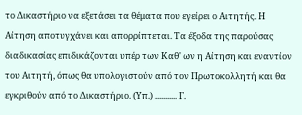το Δικαστήριο να εξετάσει τα θέματα που εγείρει ο Αιτητής. Η Αίτηση αποτυγχάνει και απορρίπτεται. Τα έξοδα της παρούσας διαδικασίας επιδικάζονται υπέρ των Καθ' ων η Αίτηση και εναντίον του Αιτητή, όπως θα υπολογιστούν από τον Πρωτοκολλητή και θα εγκριθούν από το Δικαστήριο. (Υπ.) ........... Γ.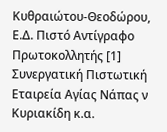Κυθραιώτου-Θεοδώρου, Ε.Δ. Πιστό Αντίγραφο Πρωτοκολλητής [1] Συνεργατική Πιστωτική Εταιρεία Αγίας Νάπας ν Κυριακίδη κ.α.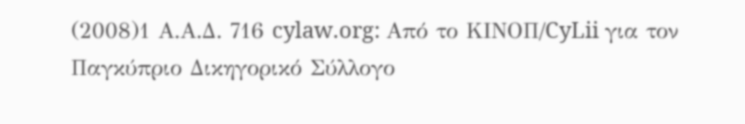(2008)1 Α.Α.Δ. 716 cylaw.org: Από το ΚΙΝOΠ/CyLii για τον Παγκύπριο Δικηγορικό Σύλλογο